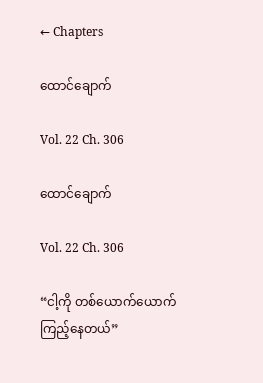← Chapters

ထောင်ချောက်

Vol. 22 Ch. 306

ထောင်ချောက်

Vol. 22 Ch. 306

“ငါ့ကို တစ်ယောက်ယောက် ကြည့်နေတယ်”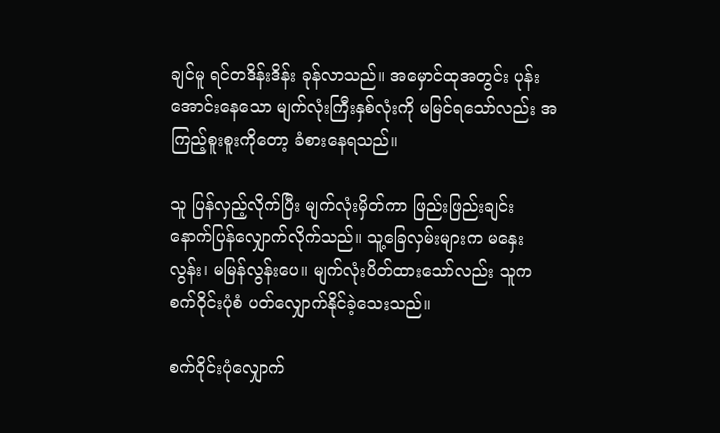ချင်မူ ရင်တဒိန်းဒိန်း ခုန်လာသည်။ အမှောင်ထုအတွင်း ပုန်းအောင်းနေသော မျက်လုံးကြီးနှစ်လုံးကို မမြင်ရသော်လည်း အကြည့်စူးစူးကိုတော့ ခံစားနေရသည်။

သူ ပြန်လှည့်လိုက်ပြီး မျက်လုံးမှိတ်ကာ ဖြည်းဖြည်းချင်း နောက်ပြန်လျှောက်လိုက်သည်။ သူ့ခြေလှမ်းများက မနှေးလွန်း၊ မမြန်လွန်းပေ။ မျက်လုံးပိတ်ထားသော်လည်း သူက စက်ဝိုင်းပုံစံ ပတ်လျှောက်နိုင်ခဲ့သေးသည်။

စက်ဝိုင်းပုံလျှောက်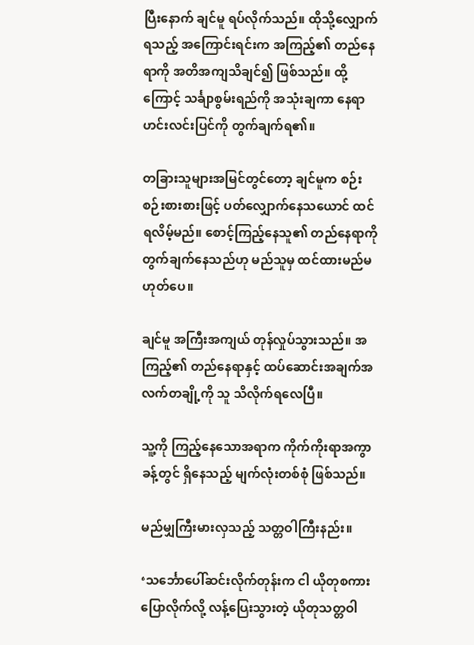ပြီးနောက် ချင်မူ ရပ်လိုက်သည်။ ထိုသို့လျှောက်ရသည့် အကြောင်းရင်းက အကြည့်၏ တည်နေရာကို အတိအကျသိချင်၍ ဖြစ်သည်။ ထို့ကြောင့် သင်္ချာစွမ်းရည်ကို အသုံးချကာ နေရာဟင်းလင်းပြင်ကို တွက်ချက်ရ၏။

တခြားသူများအမြင်တွင်တော့ ချင်မူက စဉ်းစဉ်းစားစားဖြင့် ပတ်လျှောက်နေသယောင် ထင်ရလိမ့်မည်။ စောင့်ကြည့်နေသူ၏ တည်နေရာကို တွက်ချက်နေသည်ဟု မည်သူမှ ထင်ထားမည်မဟုတ်ပေ။

ချင်မူ အကြီးအကျယ် တုန်လှုပ်သွားသည်။ အကြည့်၏ တည်နေရာနှင့် ထပ်ဆောင်းအချက်အလက်တချို့ကို သူ သိလိုက်ရလေပြီ။

သူ့ကို ကြည့်နေသောအရာက ကိုက်ကိုးရာအကွာခန့်တွင် ရှိနေသည့် မျက်လုံးတစ်စုံ ဖြစ်သည်။

မည်မျှကြီးမားလှသည့် သတ္တဝါကြီးနည်း။

‘သင်္ဘောပေါ်ဆင်းလိုက်တုန်းက ငါ ယိုတုစကားပြောလိုက်လို့ လန့်ပြေးသွားတဲ့ ယိုတုသတ္တဝါ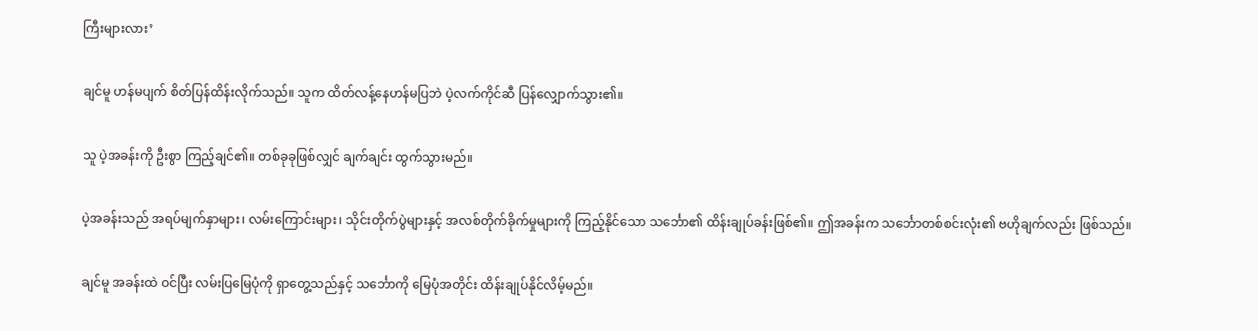ကြီးများလား’

ချင်မူ ဟန်မပျက် စိတ်ပြန်ထိန်းလိုက်သည်။ သူက ထိတ်လန့်နေဟန်မပြဘဲ ပဲ့လက်ကိုင်ဆီ ပြန်လျှောက်သွား၏။

သူ ပဲ့အခန်းကို ဦးစွာ ကြည့်ချင်၏။ တစ်ခုခုဖြစ်လျှင် ချက်ချင်း ထွက်သွားမည်။

ပဲ့အခန်းသည် အရပ်မျက်နှာများ၊ လမ်းကြောင်းများ၊ သိုင်းတိုက်ပွဲများနှင့် အလစ်တိုက်ခိုက်မှုများကို ကြည့်နိုင်သော သင်္ဘော၏ ထိန်းချုပ်ခန်းဖြစ်၏။ ဤအခန်းက သင်္ဘောတစ်စင်းလုံး၏ ဗဟိုချက်လည်း ဖြစ်သည်။

ချင်မူ အခန်းထဲ ဝင်ပြီး လမ်းပြမြေပုံကို ရှာတွေ့သည်နှင့် သင်္ဘောကို မြေပုံအတိုင်း ထိန်းချုပ်နိုင်လိမ့်မည်။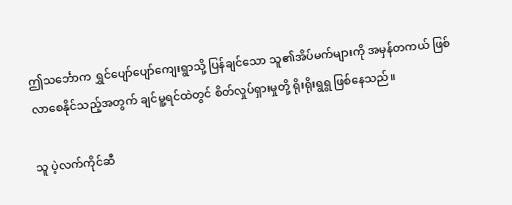ဤသင်္ဘောက ရွှင်ပျော်ပျော်ကျေးရွာသို့ ပြန်ချင်သော သူ၏အိပ်မက်များကို အမှန်တကယ် ဖြစ်လာစေနိုင်သည့်အတွက် ချင်မူ့ရင်ထဲတွင် စိတ်လှုပ်ရှားမှုတို့ ရိုးရိုးရွရွ ဖြစ်နေသည်။

သူ ပဲ့လက်ကိုင်ဆီ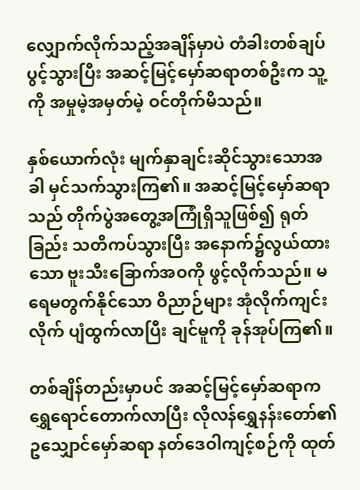လျှောက်လိုက်သည့်အချိန်မှာပဲ တံခါးတစ်ချပ် ပွင့်သွားပြီး အဆင့်မြင့်မှော်ဆရာတစ်ဦးက သူ့ကို အမှုမဲ့အမှတ်မဲ့ ဝင်တိုက်မိသည်။

နှစ်ယောက်လုံး မျက်နှာချင်းဆိုင်သွားသောအခါ မှင်သက်သွားကြ၏။ အဆင့်မြင့်မှော်ဆရာသည် တိုက်ပွဲအတွေ့အကြုံရှိသူဖြစ်၍ ရုတ်ခြည်း သတိကပ်သွားပြီး အနောက်၌လွယ်ထားသော ဗူးသီးခြောက်အဝကို ဖွင့်လိုက်သည်။ မရေမတွက်နိုင်သော ဝိညာဉ်များ အုံလိုက်ကျင်းလိုက် ပျံထွက်လာပြီး ချင်မူကို ခုန်အုပ်ကြ၏။

တစ်ချိန်တည်းမှာပင် အဆင့်မြင့်မှော်ဆရာက ရွှေရောင်တောက်လာပြီး လိုလန်ရွှေနန်းတော်၏ ဥသျှောင်မှော်ဆရာ နတ်ဒေဝါကျင့်စဉ်ကို ထုတ်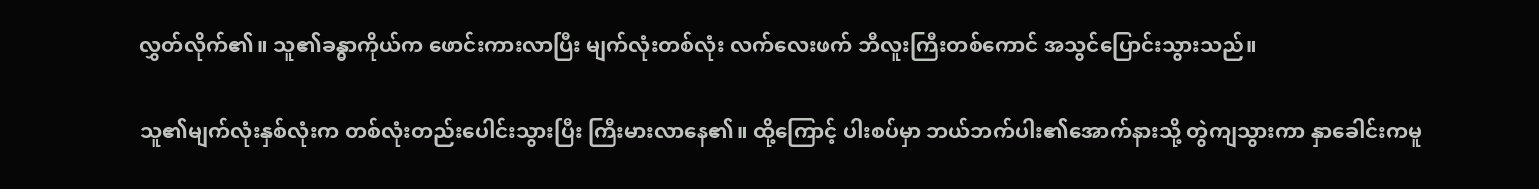လွှတ်လိုက်၏။ သူ၏ခန္ဓာကိုယ်က ဖောင်းကားလာပြီး မျက်လုံးတစ်လုံး လက်လေးဖက် ဘီလူးကြီးတစ်ကောင် အသွင်ပြောင်းသွားသည်။

သူ၏မျက်လုံးနှစ်လုံးက တစ်လုံးတည်းပေါင်းသွားပြီး ကြီးမားလာနေ၏။ ထို့ကြောင့် ပါးစပ်မှာ ဘယ်ဘက်ပါး၏အောက်နားသို့ တွဲကျသွားကာ နှာခေါင်းကမူ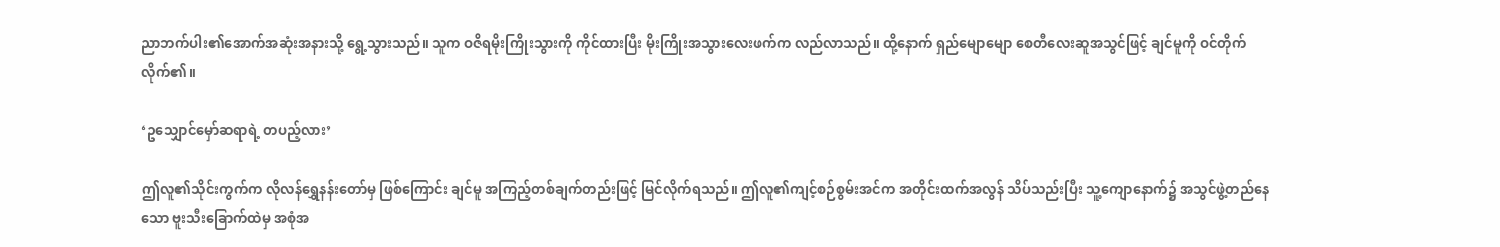ညာဘက်ပါး၏အောက်အဆုံးအနားသို့ ရွေ့သွားသည်။ သူက ဝဇိရမိုးကြိုးသွားကို ကိုင်ထားပြီး မိုးကြိုးအသွားလေးဖက်က လည်လာသည်။ ထို့နောက် ရှည်မျောမျော စေတီလေးဆူအသွင်ဖြင့် ချင်မူကို ဝင်တိုက်လိုက်၏။

‘ဥသျှောင်မှော်ဆရာရဲ့ တပည့်လား’

ဤလူ၏သိုင်းကွက်က လိုလန်ရွှေနန်းတော်မှ ဖြစ်ကြောင်း ချင်မူ အကြည့်တစ်ချက်တည်းဖြင့် မြင်လိုက်ရသည်။ ဤလူ၏ကျင့်စဉ်စွမ်းအင်က အတိုင်းထက်အလွန် သိပ်သည်းပြီး သူ့ကျောနောက်၌ အသွင်ဖွဲ့တည်နေသော ဗူးသီးခြောက်ထဲမှ အစုံအ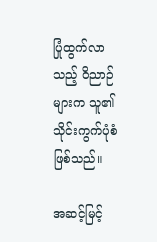ပြုံထွက်လာသည့် ဝိညာဉ်များက သူ၏သိုင်းကွက်ပုံစံဖြစ်သည်။

အဆင့်မြင့်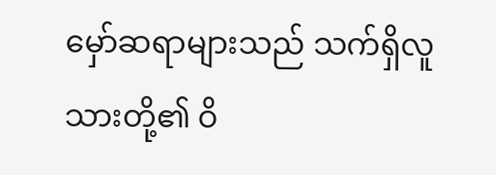မှော်ဆရာများသည် သက်ရှိလူသားတို့၏ ဝိ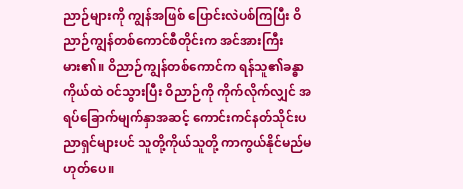ညာဉ်များကို ကျွန်အဖြစ် ပြောင်းလဲပစ်ကြပြီး ဝိညာဉ်ကျွန်တစ်ကောင်စီတိုင်းက အင်အားကြီးမား၏။ ဝိညာဉ်ကျွန်တစ်ကောင်က ရန်သူ၏ခန္ဓာကိုယ်ထဲ ဝင်သွားပြီး ဝိညာဉ်ကို ကိုက်လိုက်လျှင် အရပ်ခြောက်မျက်နှာအဆင့် ကောင်းကင်နတ်သိုင်းပညာရှင်များပင် သူတို့ကိုယ်သူတို့ ကာကွယ်နိုင်မည်မဟုတ်ပေ။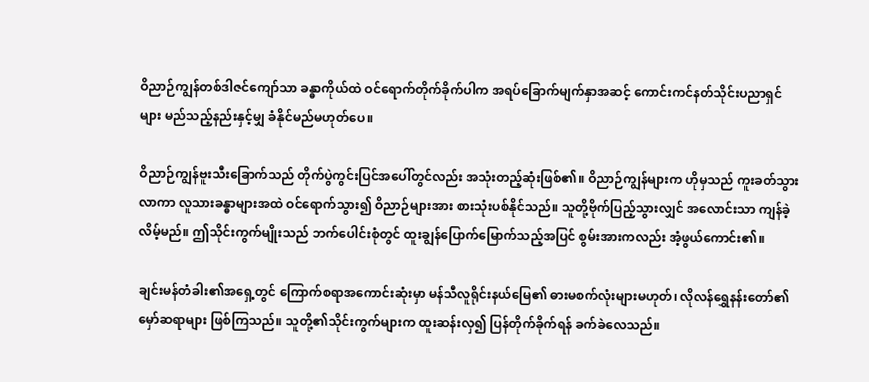ဝိညာဉ်ကျွန်တစ်ဒါဇင်ကျော်သာ ခန္ဓာကိုယ်ထဲ ဝင်ရောက်တိုက်ခိုက်ပါက အရပ်ခြောက်မျက်နှာအဆင့် ကောင်းကင်နတ်သိုင်းပညာရှင်များ မည်သည့်နည်းနှင့်မျှ ခံနိုင်မည်မဟုတ်ပေ။

ဝိညာဉ်ကျွန်ဗူးသီးခြောက်သည် တိုက်ပွဲကွင်းပြင်အပေါ်တွင်လည်း အသုံးတည့်ဆုံးဖြစ်၏။ ဝိညာဉ်ကျွန်များက ဟိုမှသည် ကူးခတ်သွားလာကာ လူသားခန္ဓာများအထဲ ဝင်ရောက်သွား၍ ဝိညာဉ်များအား စားသုံးပစ်နိုင်သည်။ သူတို့ဗိုက်ပြည့်သွားလျှင် အလောင်းသာ ကျန်ခဲ့လိမ့်မည်။ ဤသိုင်းကွက်မျိုးသည် ဘက်ပေါင်းစုံတွင် ထူးချွန်ပြောက်မြောက်သည့်အပြင် စွမ်းအားကလည်း အံ့ဖွယ်ကောင်း၏။

ချင်းမန်တံခါး၏အရှေ့တွင် ကြောက်စရာအကောင်းဆုံးမှာ မန်သီလူရိုင်းနယ်မြေ၏ ဓားမစက်လုံးများမဟုတ်၊ လိုလန်ရွှေနန်းတော်၏ မှော်ဆရာများ ဖြစ်ကြသည်။ သူတို့၏သိုင်းကွက်များက ထူးဆန်းလှ၍ ပြန်တိုက်ခိုက်ရန် ခက်ခဲလေသည်။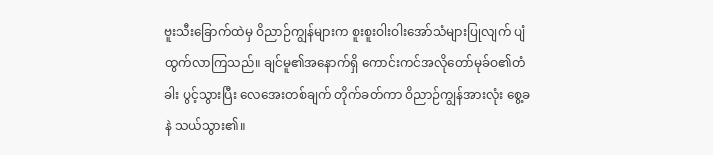ဗူးသီးခြောက်ထဲမှ ဝိညာဉ်ကျွန်များက စူးစူးဝါးဝါးအော်သံများပြုလျက် ပျံထွက်လာကြသည်။ ချင်မူ၏အနောက်ရှိ ကောင်းကင်အလိုတော်မုခ်ဝ၏တံခါး ပွင့်သွားပြီး လေအေးတစ်ချက် တိုက်ခတ်ကာ ဝိညာဉ်ကျွန်အားလုံး စွေ့ခနဲ သယ်သွား၏။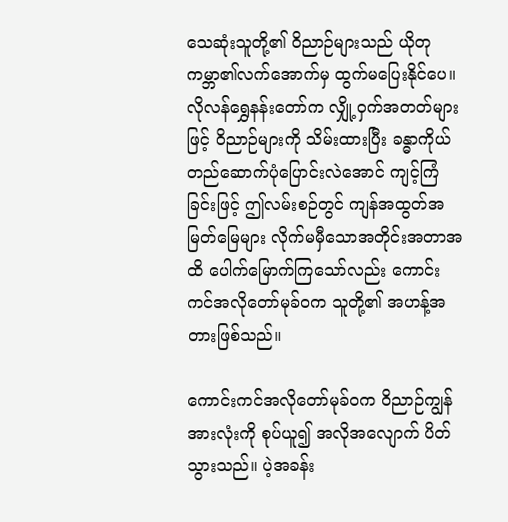သေဆုံးသူတို့၏ ဝိညာဉ်များသည် ယိုတုကမ္ဘာ၏လက်အောက်မှ ထွက်မပြေးနိုင်ပေ။ လိုလန်ရွှေနန်းတော်က လျှို့ဝှက်အတတ်များဖြင့် ဝိညာဉ်များကို သိမ်းထားပြီး ခန္ဓာကိုယ်တည်ဆောက်ပုံပြောင်းလဲအောင် ကျင့်ကြံခြင်းဖြင့် ဤလမ်းစဉ်တွင် ကျန်အထွတ်အမြတ်မြေများ လိုက်မမှီသောအတိုင်းအတာအထိ ပေါက်မြောက်ကြသော်လည်း ကောင်းကင်အလိုတော်မုခ်ဝက သူတို့၏ အဟန့်အတားဖြစ်သည်။

ကောင်းကင်အလိုတော်မုခ်ဝက ဝိညာဉ်ကျွန်အားလုံးကို စုပ်ယူ၍ အလိုအလျောက် ပိတ်သွားသည်။ ပဲ့အခန်း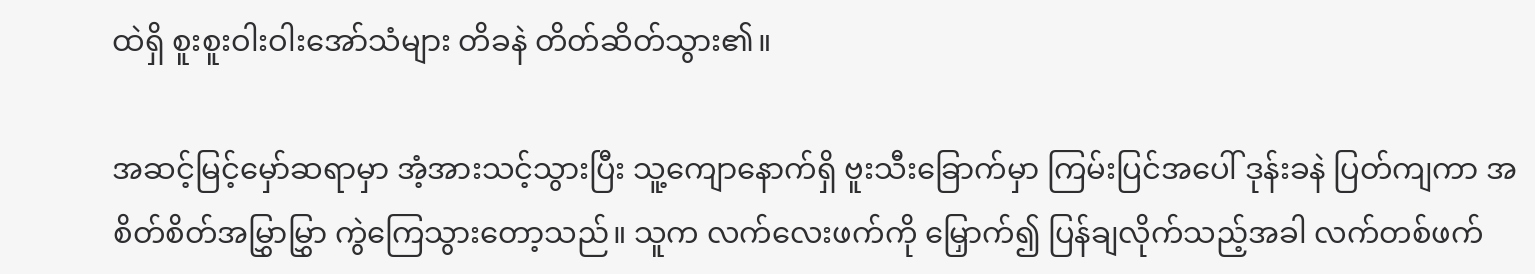ထဲရှိ စူးစူးဝါးဝါးအော်သံများ တိခနဲ တိတ်ဆိတ်သွား၏။

အဆင့်မြင့်မှော်ဆရာမှာ အံ့အားသင့်သွားပြီး သူ့ကျောနောက်ရှိ ဗူးသီးခြောက်မှာ ကြမ်းပြင်အပေါ် ဒုန်းခနဲ ပြတ်ကျကာ အစိတ်စိတ်အမြွှာမြွှာ ကွဲကြေသွားတော့သည်။ သူက လက်‌လေးဖက်ကို မြှောက်၍ ပြန်ချလိုက်သည့်အခါ လက်တစ်ဖက်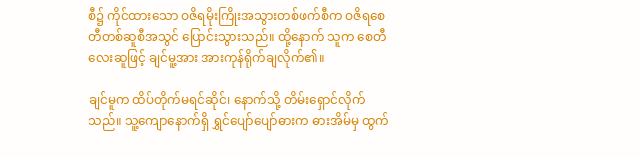စီ၌ ကိုင်ထားသော ဝဇိရမိုးကြိုးအသွားတစ်ဖက်စီက ဝဇိရစေတီတစ်ဆူစီအသွင် ပြောင်းသွားသည်။ ထို့နောက် သူက စေတီလေးဆူဖြင့် ချင်မူ့အား အားကုန်ရိုက်ချလိုက်၏။

ချင်မူက ထိပ်တိုက်မရင်ဆိုင်၊ နောက်သို့ တိမ်းရှောင်လိုက်သည်။ သူ့ကျောနောက်ရှိ ရွှင်ပျော်ပျော်ဓားက ဓားအိမ်မှ ထွက်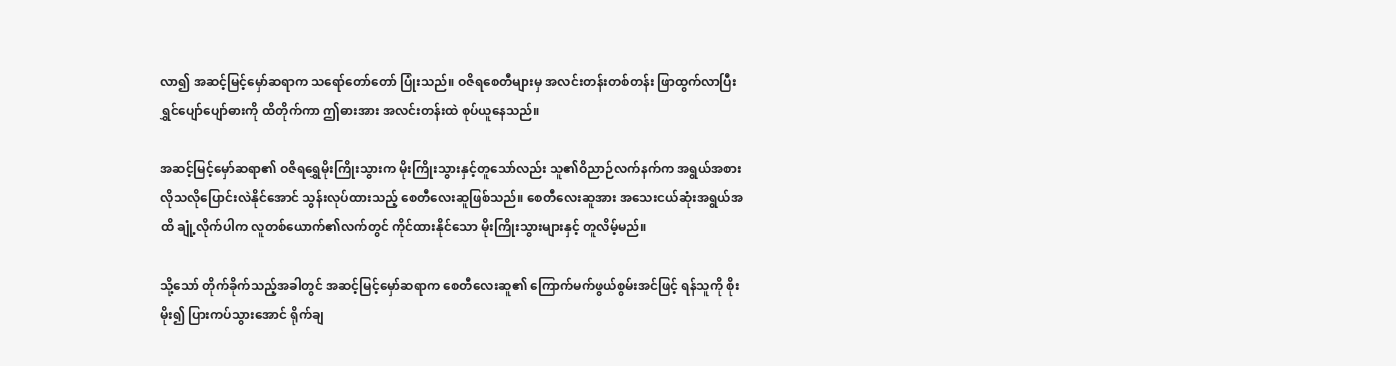လာ၍ အဆင့်မြင့်မှော်ဆရာက သရော်တော်တော် ပြုံးသည်။ ဝဇိရစေတီများမှ အလင်းတန်းတစ်တန်း ဖြာထွက်လာပြီး ရွှင်ပျော်ပျော်ဓားကို ထိတိုက်ကာ ဤဓားအား အလင်းတန်းထဲ စုပ်ယူနေသည်။

အဆင့်မြင့်မှော်ဆရာ၏ ဝဇိရရွှေမိုးကြိုးသွားက မိုးကြိုးသွားနှင့်တူသော်လည်း သူ၏ဝိညာဉ်လက်နက်က အရွယ်အစား လိုသလိုပြောင်းလဲနိုင်အောင် သွန်းလုပ်ထားသည့် စေတီလေးဆူဖြစ်သည်။ စေတီလေးဆူအား အသေးငယ်ဆုံးအရွယ်အထိ ချုံ့လိုက်ပါက လူတစ်ယောက်၏လက်တွင် ကိုင်ထားနိုင်သော မိုးကြိုးသွားများနှင့် တူလိမ့်မည်။

သို့သော် တိုက်ခိုက်သည့်အခါတွင် အဆင့်မြင့်မှော်ဆရာက စေတီလေးဆူ၏ ကြောက်မက်ဖွယ်စွမ်းအင်ဖြင့် ရန်သူကို စိုးမိုး၍ ပြားကပ်သွားအောင် ရိုက်ချ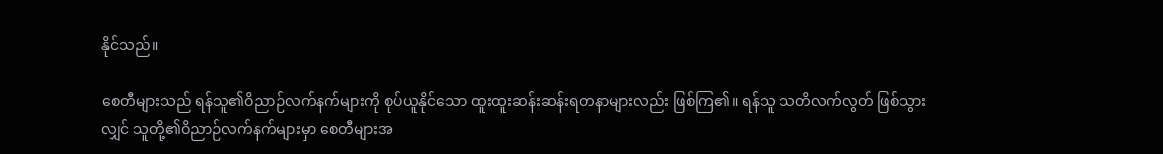နိုင်သည်။

စေတီများသည် ရန်သူ၏ဝိညာဉ်လက်နက်များကို စုပ်ယူနိုင်သော ထူးထူးဆန်းဆန်းရတနာများလည်း ဖြစ်ကြ၏။ ရန်သူ သတိလက်လွတ် ဖြစ်သွားလျှင် သူတို့၏ဝိညာဉ်လက်နက်များမှာ စေတီများအ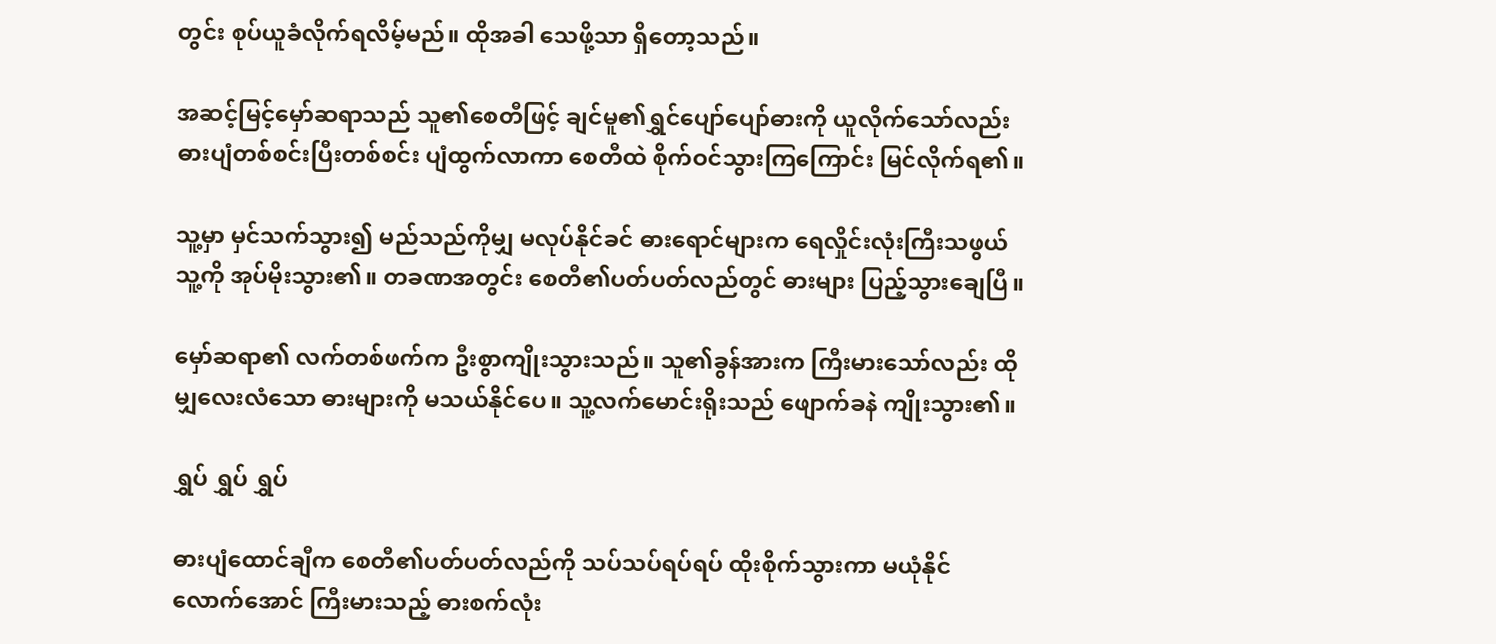တွင်း စုပ်ယူခံလိုက်ရလိမ့်မည်။ ထိုအခါ သေဖို့သာ ရှိတော့သည်။

အဆင့်မြင့်မှော်ဆရာသည် သူ၏စေတီဖြင့် ချင်မူ၏ရွှင်ပျော်ပျော်ဓားကို ယူလိုက်သော်လည်း ဓားပျံတစ်စင်းပြီးတစ်စင်း ပျံထွက်လာကာ စေတီထဲ စိုက်ဝင်သွားကြကြောင်း မြင်လိုက်ရ၏။

သူ့မှာ မှင်သက်သွား၍ မည်သည်ကိုမျှ မလုပ်နိုင်ခင် ဓားရောင်များက ရေလှိုင်းလုံးကြီးသဖွယ် သူ့ကို အုပ်မိုးသွား၏။ တခဏအတွင်း စေတီ၏ပတ်ပတ်လည်တွင် ဓားများ ပြည့်သွားချေပြီ။

မှော်ဆရာ၏ လက်တစ်ဖက်က ဦးစွာကျိုးသွားသည်။ သူ၏ခွန်အားက ကြီးမားသော်လည်း ထိုမျှလေးလံသော ဓားများကို မသယ်နိုင်ပေ။ သူ့လက်မောင်းရိုးသည် ဖျောက်ခနဲ ကျိုးသွား၏။

ရွှပ် ရွှပ် ရွှပ်

ဓားပျံထောင်ချီက စေတီ၏ပတ်ပတ်လည်ကို သပ်သပ်ရပ်ရပ် ထိုးစိုက်သွားကာ မယုံနိုင်လောက်အောင် ကြီးမားသည့် ဓားစက်လုံး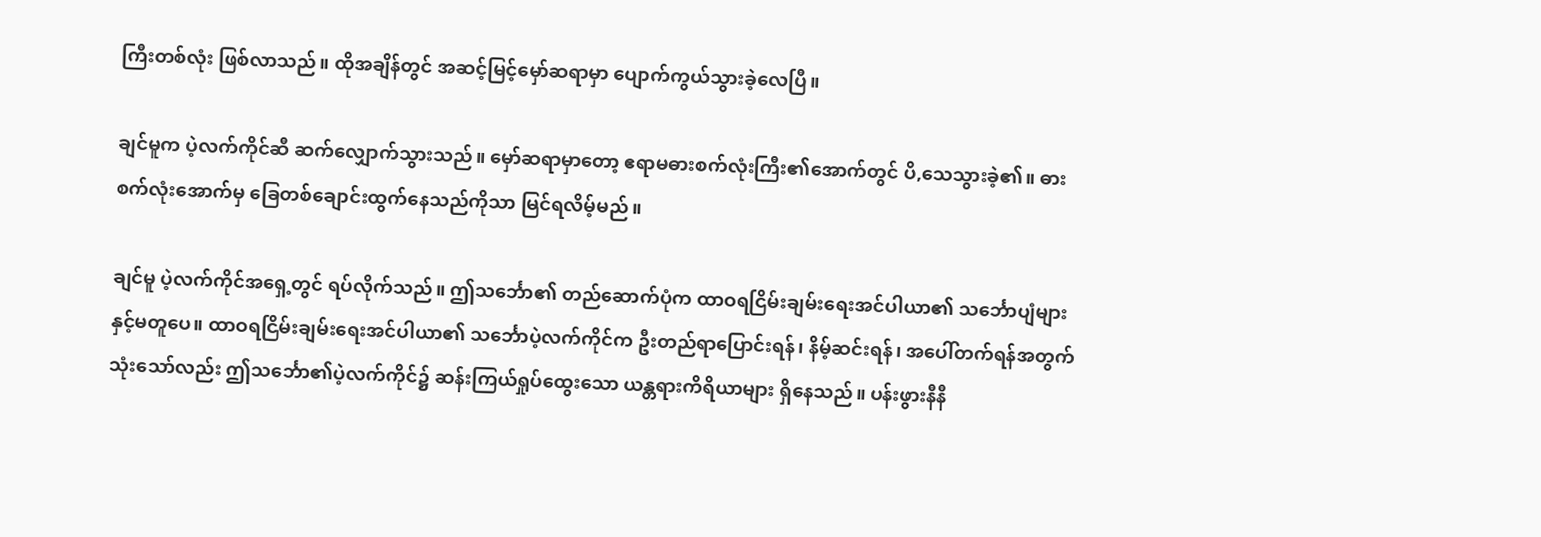ကြီးတစ်လုံး ဖြစ်လာသည်။ ထိုအချိန်တွင် အဆင့်မြင့်မှော်ဆရာမှာ ပျောက်ကွယ်သွားခဲ့လေပြီ။

ချင်မူက ပဲ့လက်ကိုင်ဆီ ဆက်လျှောက်သွားသည်။ မှော်ဆရာမှာတော့ ဧရာမဓားစက်လုံးကြီး၏အောက်တွင် ပိ,သေသွားခဲ့၏။ ဓားစက်လုံးအောက်မှ ခြေတစ်ချောင်းထွက်နေသည်ကိုသာ မြင်ရလိမ့်မည်။

ချင်မူ ပဲ့လက်ကိုင်အရှေ့တွင် ရပ်လိုက်သည်။ ဤသင်္ဘော၏ တည်ဆောက်ပုံက ထာဝရငြိမ်းချမ်းရေးအင်ပါယာ၏ သင်္ဘောပျံများနှင့်မတူပေ။ ထာဝရငြိမ်းချမ်းရေးအင်ပါယာ၏ သင်္ဘောပဲ့လက်ကိုင်က ဦးတည်ရာပြောင်းရန်၊ နိမ့်ဆင်းရန်၊ အပေါ်တက်ရန်အတွက် သုံးသော်လည်း ဤသင်္ဘော၏ပဲ့လက်ကိုင်၌ ဆန်းကြယ်ရှုပ်ထွေးသော ယန္တရားကိရိယာများ ရှိနေသည်။ ပန်းဖွားနီနီ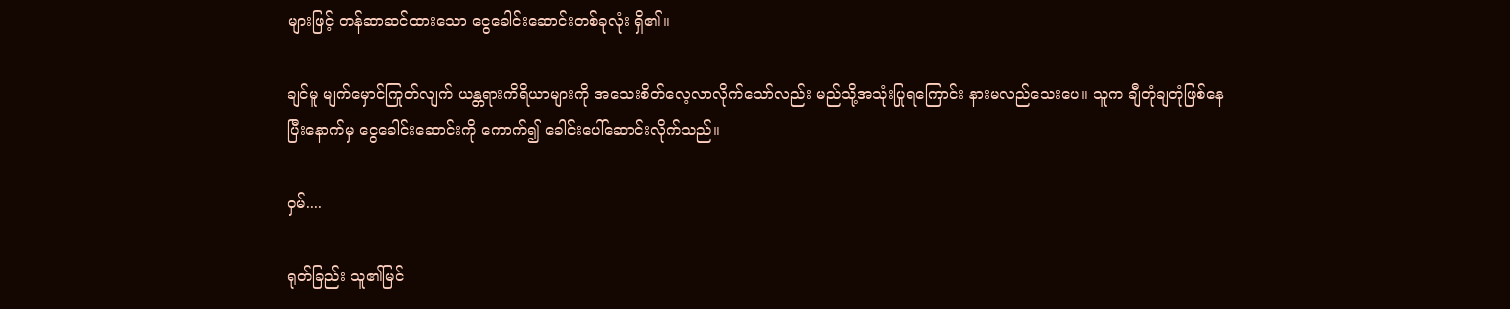များဖြင့် တန်ဆာဆင်ထားသော ငွေခေါင်းဆောင်းတစ်ခုလုံး ရှိ၏။

ချင်မူ မျက်မှောင်ကြုတ်လျက် ယန္တရားကိရိယာများကို အသေးစိတ်လေ့လာလိုက်သော်လည်း မည်သို့အသုံးပြုရကြောင်း နားမလည်သေးပေ။ သူက ချီတုံချတုံဖြစ်နေပြီးနောက်မှ ငွေခေါင်းဆောင်းကို ကောက်၍ ခေါင်းပေါ်ဆောင်းလိုက်သည်။

ဝှမ်....

ရုတ်ခြည်း သူ၏မြင်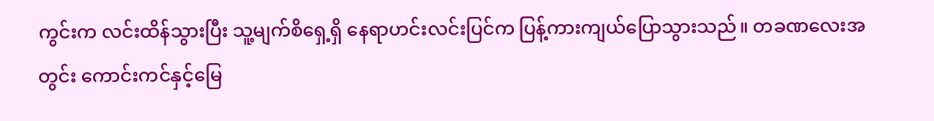ကွင်းက လင်းထိန်သွားပြီး သူ့မျက်စိရှေ့ရှိ နေရာဟင်းလင်းပြင်က ပြန့်ကားကျယ်ပြောသွားသည်။ တခဏလေးအတွင်း ကောင်းကင်နှင့်မြေ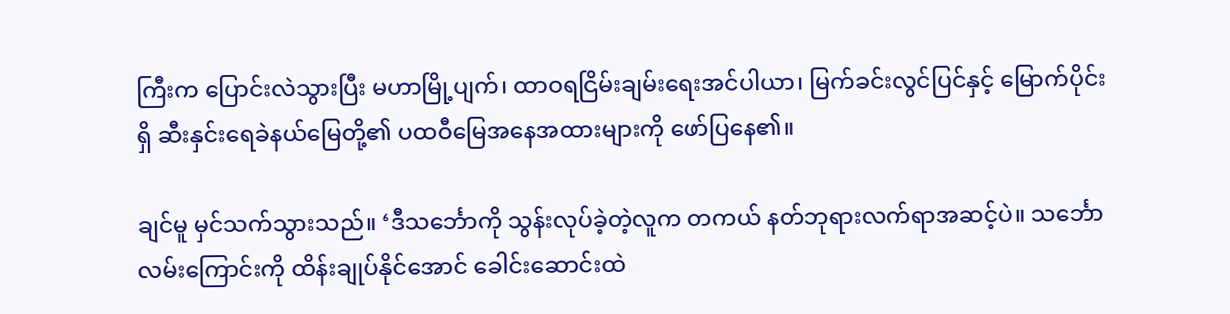ကြီးက ပြောင်းလဲသွားပြီး မဟာမြို့ပျက်၊ ထာဝရငြိမ်းချမ်းရေးအင်ပါယာ၊ မြက်ခင်းလွင်ပြင်နှင့် မြောက်ပိုင်းရှိ ဆီးနှင်းရေခဲနယ်မြေတို့၏ ပထဝီမြေအနေအထားများကို ဖော်ပြနေ၏။

ချင်မူ မှင်သက်သွားသည်။ ‘ဒီသင်္ဘောကို သွန်းလုပ်ခဲ့တဲ့လူက တကယ် နတ်ဘုရားလက်ရာအဆင့်ပဲ။ သင်္ဘောလမ်းကြောင်းကို ထိန်းချုပ်နိုင်အောင် ခေါင်းဆောင်းထဲ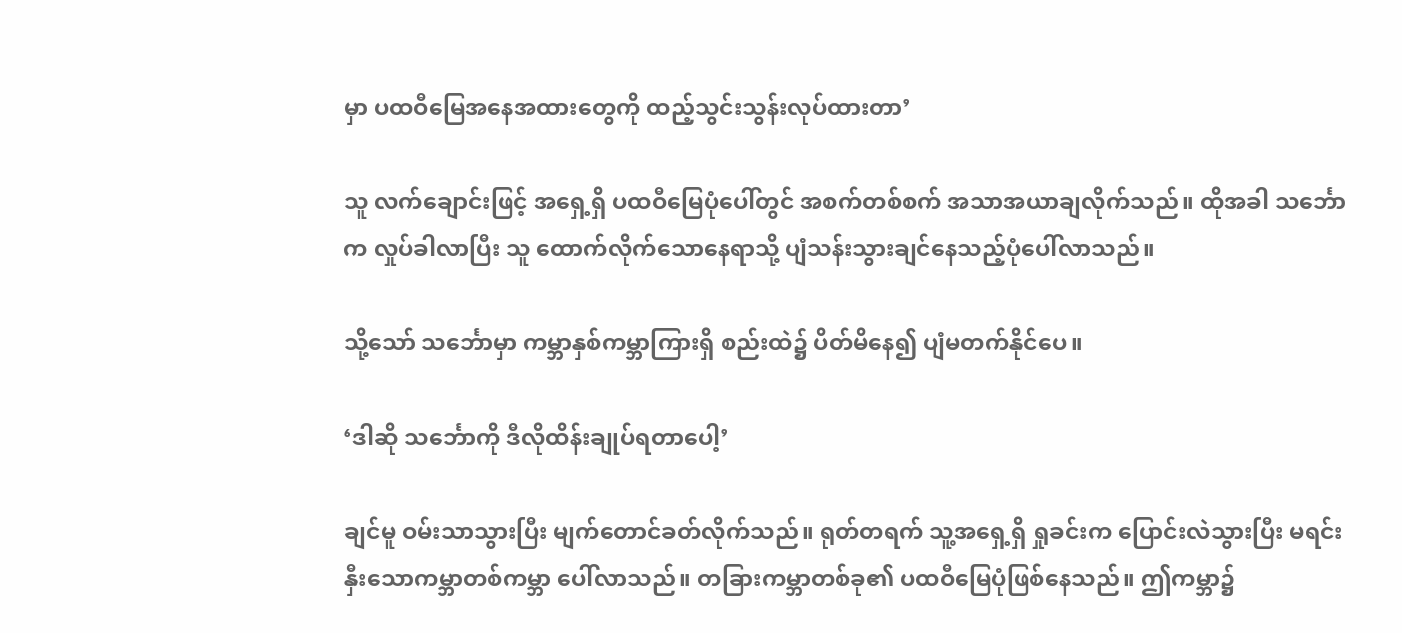မှာ ပထဝီမြေအနေအထားတွေကို ထည့်သွင်းသွန်းလုပ်ထားတာ’

သူ လက်ချောင်းဖြင့် အရှေ့ရှိ ပထဝီမြေပုံပေါ်တွင် အစက်တစ်စက် အသာအယာချလိုက်သည်။ ထိုအခါ သင်္ဘောက လှုပ်ခါလာပြီး သူ ထောက်လိုက်သောနေရာသို့ ပျံသန်းသွားချင်နေသည့်ပုံပေါ်လာသည်။

သို့သော် သင်္ဘောမှာ ကမ္ဘာနှစ်ကမ္ဘာကြားရှိ စည်းထဲ၌ ပိတ်မိနေ၍ ပျံမတက်နိုင်ပေ။

‘ဒါဆို သင်္ဘောကို ဒီလိုထိန်းချုပ်ရတာပေါ့’

ချင်မူ ဝမ်းသာသွားပြီး မျက်တောင်ခတ်လိုက်သည်။ ရုတ်တရက် သူ့အရှေ့ရှိ ရှုခင်းက ပြောင်းလဲသွားပြီး မရင်းနှီးသောကမ္ဘာတစ်ကမ္ဘာ ပေါ်လာသည်။ တခြားကမ္ဘာတစ်ခု၏ ပထဝီမြေပုံဖြစ်နေသည်။ ဤကမ္ဘာ၌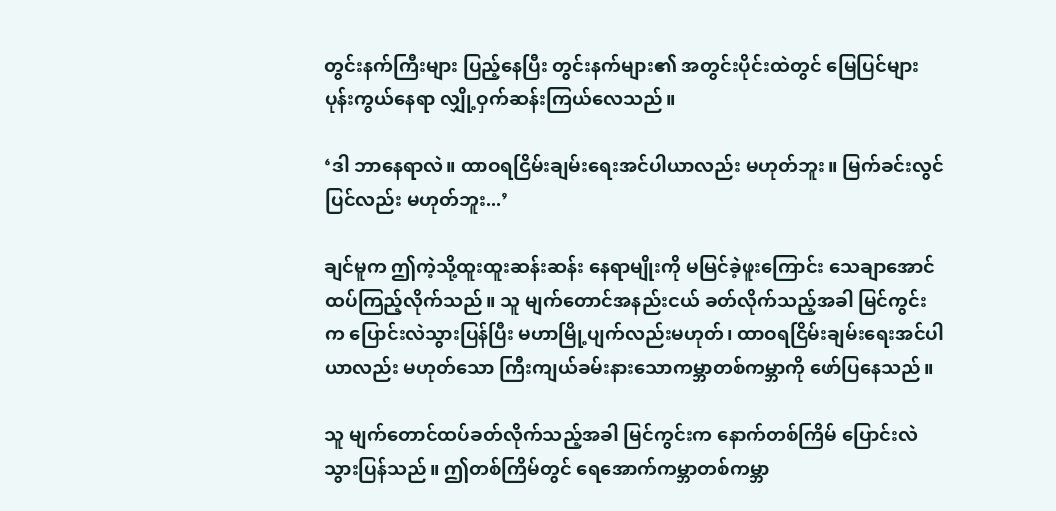တွင်းနက်ကြီးများ ပြည့်နေပြီး တွင်းနက်များ၏ အတွင်းပိုင်းထဲတွင် မြေပြင်များ ပုန်းကွယ်နေရာ လျှို့ဝှက်ဆန်းကြယ်လေသည်။

‘ဒါ ဘာနေရာလဲ။ ထာဝရငြိမ်းချမ်းရေးအင်ပါယာလည်း မဟုတ်ဘူး။ မြက်ခင်းလွင်ပြင်လည်း မဟုတ်ဘူး...’

ချင်မူက ဤကဲ့သို့ထူးထူးဆန်းဆန်း နေရာမျိုးကို မမြင်ခဲ့ဖူးကြောင်း သေချာအောင် ထပ်ကြည့်လိုက်သည်။ သူ မျက်တောင်အနည်းငယ် ခတ်လိုက်သည့်အခါ မြင်ကွင်းက ပြောင်းလဲသွားပြန်ပြီး မဟာမြို့ပျက်လည်းမဟုတ်၊ ထာဝရငြိမ်းချမ်းရေးအင်ပါယာလည်း မဟုတ်သော ကြီးကျယ်ခမ်းနားသောကမ္ဘာတစ်ကမ္ဘာကို ဖော်ပြနေသည်။

သူ မျက်တောင်ထပ်ခတ်လိုက်သည့်အခါ မြင်ကွင်းက နောက်တစ်ကြိမ် ပြောင်းလဲသွားပြန်သည်။ ဤတစ်ကြိမ်တွင် ရေအောက်ကမ္ဘာတစ်ကမ္ဘာ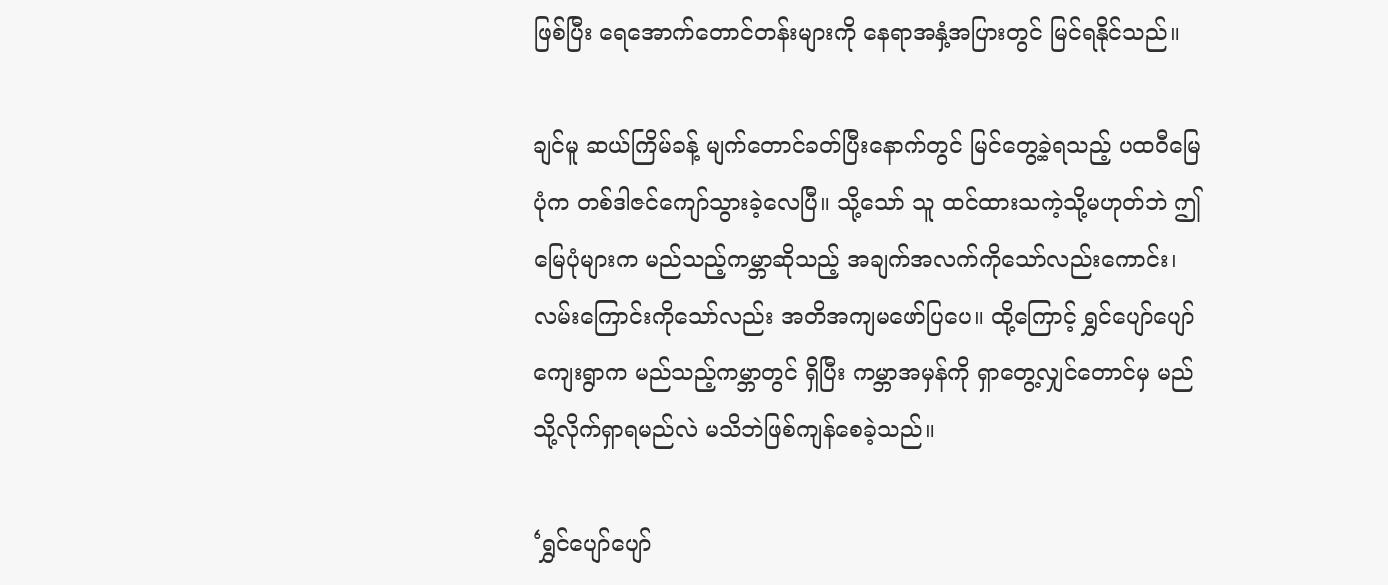ဖြစ်ပြီး ရေအောက်တောင်တန်းများကို နေရာအနှံ့အပြားတွင် မြင်ရနိုင်သည်။

ချင်မူ ဆယ်ကြိမ်ခန့် မျက်တောင်ခတ်ပြီးနောက်တွင် မြင်တွေ့ခဲ့ရသည့် ပထဝီမြေပုံက တစ်ဒါဇင်ကျော်သွားခဲ့လေပြီ။ သို့သော် သူ ထင်ထားသကဲ့သို့မဟုတ်ဘဲ ဤမြေပုံများက မည်သည့်ကမ္ဘာဆိုသည့် အချက်အလက်ကိုသော်လည်းကောင်း၊ လမ်းကြောင်းကိုသော်လည်း အတိအကျမဖော်ပြပေ။ ထို့ကြောင့် ရွှင်ပျော်ပျော်ကျေးရွာက မည်သည့်ကမ္ဘာတွင် ရှိပြီး ကမ္ဘာအမှန်ကို ရှာတွေ့လျှင်တောင်မှ မည်သို့လိုက်ရှာရမည်လဲ မသိဘဲဖြစ်ကျန်စေခဲ့သည်။

‘ရွှင်ပျော်ပျော်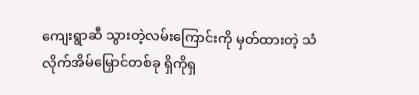ကျေးရွာဆီ သွားတဲ့လမ်းကြောင်းကို မှတ်ထားတဲ့ သံလိုက်အိမ်မြှောင်တစ်ခု ရှိကိုရှ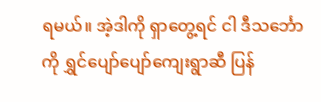ရမယ်။ အဲ့ဒါကို ရှာတွေ့ရင် ငါ ဒီသင်္ဘောကို ရွှင်ပျော်ပျော်ကျေးရွာဆီ ပြန်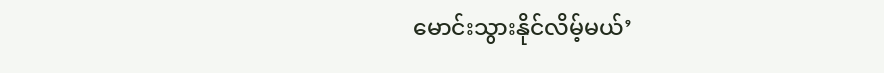မောင်းသွားနိုင်လိမ့်မယ်’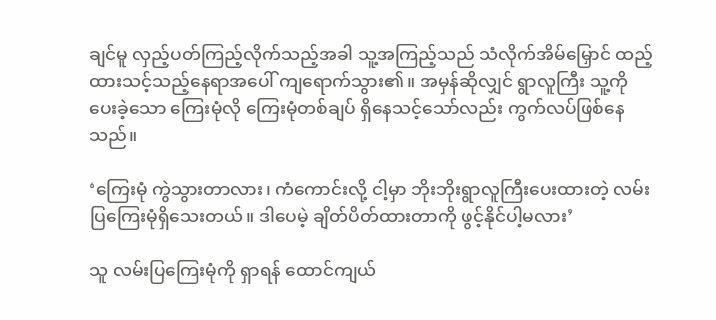ချင်မူ လှည့်ပတ်ကြည့်လိုက်သည့်အခါ သူ့အကြည့်သည် သံလိုက်အိမ်မြှောင် ထည့်ထားသင့်သည့်နေရာအပေါ် ကျရောက်သွား၏။ အမှန်ဆိုလျှင် ရွာလူကြီး သူ့ကို ပေးခဲ့သော ကြေးမုံလို ကြေးမုံတစ်ချပ် ရှိနေသင့်သော်လည်း ကွက်လပ်ဖြစ်နေသည်။

‘ကြေးမုံ ကွဲသွားတာလား၊ ကံကောင်းလို့ ငါ့မှာ ဘိုးဘိုးရွာလူကြီးပေးထားတဲ့ လမ်းပြကြေးမုံရှိသေးတယ်။ ဒါပေမဲ့ ချိတ်ပိတ်ထားတာကို ဖွင့်နိုင်ပါ့မလား’

သူ လမ်းပြကြေးမုံကို ရှာရန် ထောင်ကျယ်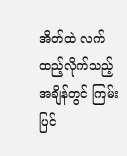အိတ်ထဲ လက်ထည့်လိုက်သည့်အချိန်တွင် ကြမ်းပြင်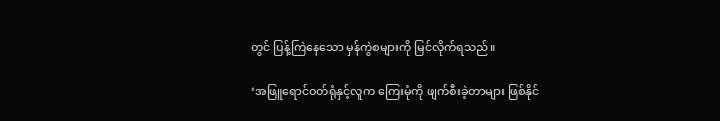တွင် ပြန့်ကြဲနေသော မှန်ကွဲစများကို မြင်လိုက်ရသည်။

‘အဖြူရောင်ဝတ်ရုံနှင့်လူက ကြေးမုံကို ဖျက်စီးခဲ့တာများ ဖြစ်နိုင်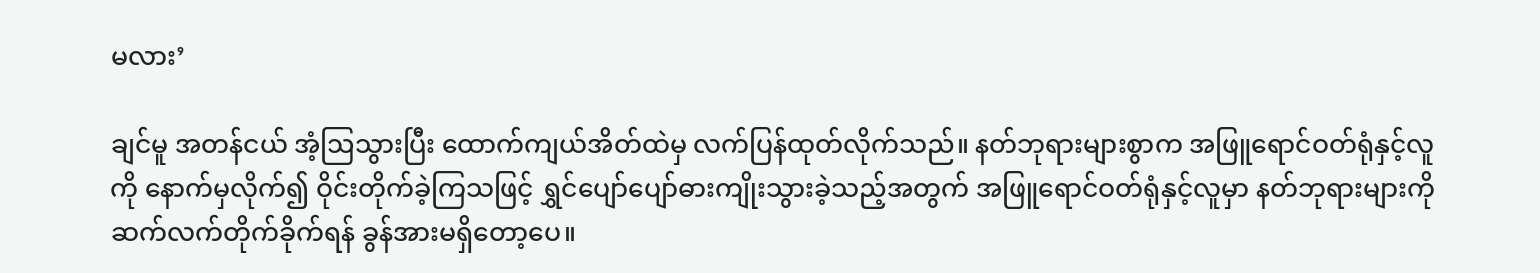မလား’

ချင်မူ အတန်ငယ် အံ့ဩသွားပြီး ထောက်ကျယ်အိတ်ထဲမှ လက်ပြန်ထုတ်လိုက်သည်။ နတ်ဘုရားများစွာက အဖြူရောင်ဝတ်ရုံနှင့်လူကို နောက်မှလိုက်၍ ဝိုင်းတိုက်ခဲ့ကြသဖြင့် ရွှင်ပျော်ပျော်ဓားကျိုးသွားခဲ့သည့်အတွက် အဖြူရောင်ဝတ်ရုံနှင့်လူမှာ နတ်ဘုရားများကို ဆက်လက်တိုက်ခိုက်ရန် ခွန်အားမရှိတော့ပေ။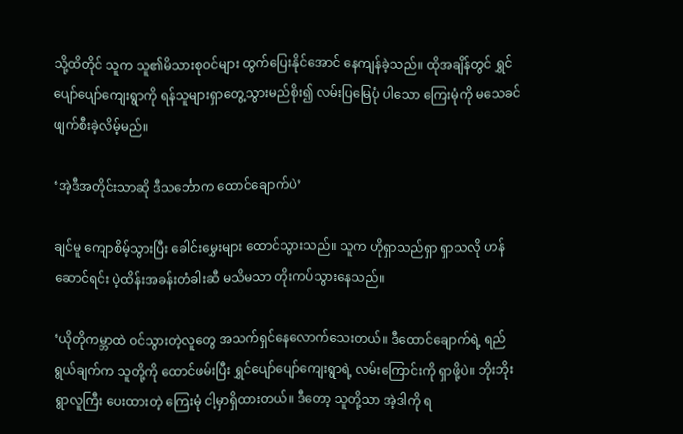သို့ထိတိုင် သူက သူ၏မိသားစုဝင်များ ထွက်ပြေးနိုင်အောင် နေကျန်ခဲ့သည်။ ထိုအချိန်တွင် ရွှင်ပျော်ပျော်ကျေးရွာကို ရန်သူများရှာတွေ့သွားမည်စိုး၍ လမ်းပြမြေပုံ ပါသော ကြေးမုံကို မသေခင် ဖျက်စီးခဲ့လိမ့်မည်။

‘အဲ့ဒီအတိုင်းသာဆို ဒီသင်္ဘောက ထောင်ချောက်ပဲ’

ချင်မူ ကျောစိမ့်သွားပြီး ခေါင်းမွှေးများ ထောင်သွားသည်။ သူက ဟိုရှာသည်ရှာ ရှာသလို ဟန်ဆောင်ရင်း ပဲ့ထိန်းအခန်းတံခါးဆီ မသိမသာ တိုးကပ်သွားနေသည်။

‘ယိုတိုကမ္ဘာထဲ ဝင်သွားတဲ့လူတွေ အသက်ရှင်နေလောက်သေးတယ်။ ဒီထောင်ချောက်ရဲ့ ရည်ရွယ်ချက်က သူတို့ကို ‌ထောင်ဖမ်းပြီး ရွှင်ပျော်ပျော်ကျေးရွာရဲ့ လမ်းကြောင်းကို ရှာဖို့ပဲ။ ဘိုးဘိုးရွာလူကြီး ပေးထားတဲ့ ကြေးမုံ ငါ့မှာရှိထားတယ်။ ဒီတော့ သူတို့သာ အဲ့ဒါကို ရ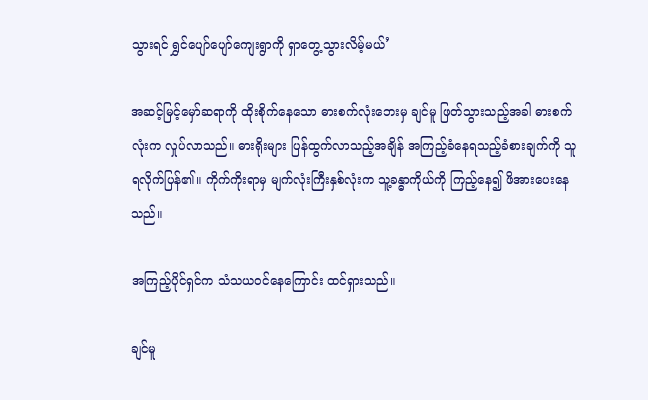သွားရင် ရွှင်ပျော်ပျော်ကျေးရွာကို ရှာတွေ့သွားလိမ့်မယ်’

အဆင့်မြင့်မှော်ဆရာကို ထိုးစိုက်နေသော ဓားစက်လုံးဘေးမှ ချင်မူ ဖြတ်သွားသည့်အခါ ဓားစက်လုံးက လှုပ်လာသည်။ ဓားရိုးများ ပြန်ထွက်လာသည့်အချိန် အကြည့်ခံနေရသည့်ခံစားချက်ကို သူ ရလိုက်ပြန်၏။ ကိုက်ကိုးရာမှ မျက်လုံးကြီးနှစ်လုံးက သူ့ခန္ဓာကိုယ်ကို ကြည့်နေ၍ ဖိအားပေးနေသည်။

အကြည့်ပိုင်ရှင်က သံသယဝင်နေကြောင်း ထင်ရှားသည်။

ချင်မူ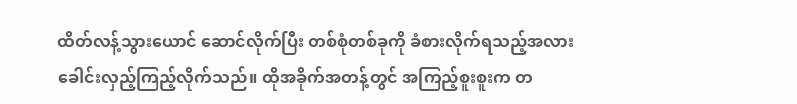ထိတ်လန့်သွားယောင် ဆောင်လိုက်ပြီး တစ်စုံတစ်ခုကို ခံစားလိုက်ရသည့်အလား ခေါင်းလှည့်ကြည့်လိုက်သည်။ ထိုအခိုက်အတန့်တွင် အကြည့်စူးစူးက တ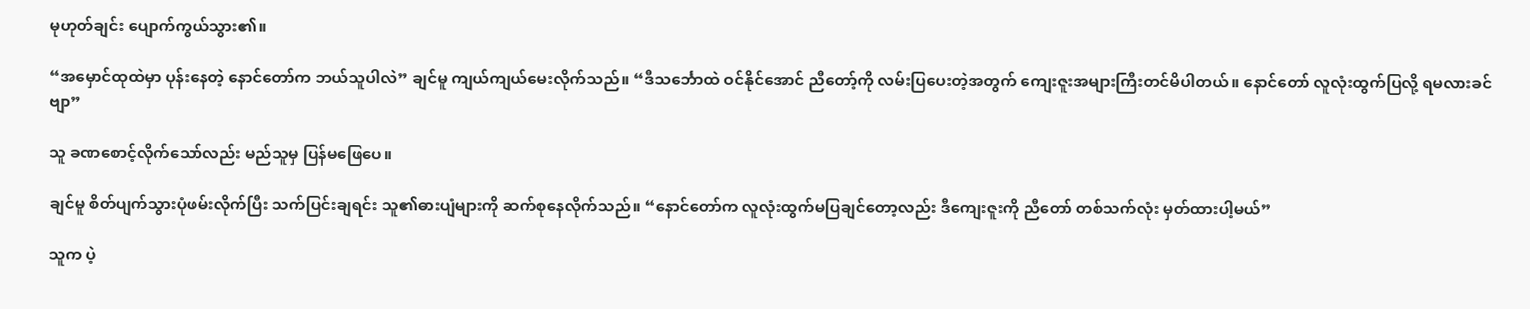မုဟုတ်ချင်း ပျောက်ကွယ်သွား၏။

“အမှောင်ထုထဲမှာ ပုန်းနေတဲ့ ‌နောင်တော်က ဘယ်သူပါလဲ” ချင်မူ ကျယ်ကျယ်မေးလိုက်သည်။ “ဒီသင်္ဘောထဲ ဝင်နိုင်အောင် ညီတော့်ကို လမ်းပြပေးတဲ့အတွက် ကျေးဇူးအများကြီးတင်မိပါတယ်။ နောင်တော် လူလုံးထွက်ပြလို့ ရမလားခင်ဗျာ”

သူ ခဏစောင့်လိုက်သော်လည်း မည်သူမှ ပြန်မ‌ဖြေပေ။

ချင်မူ စိတ်ပျက်သွားပုံဖမ်းလိုက်ပြီး သက်ပြင်းချရင်း သူ၏ဓားပျံများကို ဆက်စုနေလိုက်သည်။ “နောင်တော်က လူလုံးထွက်မပြချင်တော့လည်း ဒီကျေးဇူးကို ညီတော် တစ်သက်လုံး မှတ်ထားပါ့မယ်”

သူက ပဲ့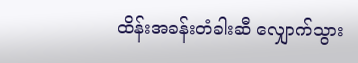ထိန်းအခန်းတံခါးဆီ လျှောက်သွား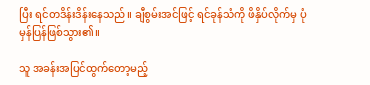ပြီး ရင်တဒိန်းဒိန်းနေသည်။ ချီစွမ်းအင်ဖြင့် ရင်ခုန်သံကို ဖိနှိပ်လိုက်မှ ပုံမှန်ပြန်ဖြစ်သွား၏။

သူ အခန်းအပြင်ထွက်တော့မည့်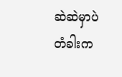ဆဲဆဲမှာပဲ တံခါးက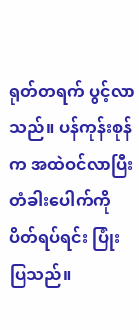ရုတ်တရက် ပွင့်လာသည်။ ပန်ကုန်းစုန်က အထဲဝင်လာပြီး တံခါးပေါက်ကို ပိတ်ရပ်ရင်း ပြုံးပြသည်။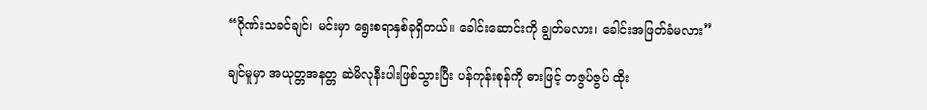“ဂိုဏ်းသခင်ချင်၊ မင်းမှာ ရွေးစရာနှစ်ခုရှိတယ်။ ခေါင်းဆောင်းကို ချွတ်မလား၊ ခေါင်းအဖြတ်ခံမလား”

ချင်မူမှာ အယုတ္တအနတ္တ ဆဲမိလုနီးပါးဖြစ်သွားပြီး ပန်ကုန်းစုန်ကို ဓားဖြင့် တဇွပ်ဇွပ် ထိုး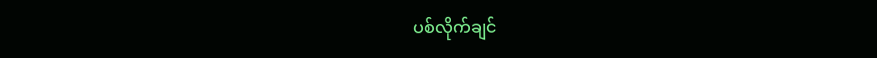ပစ်လိုက်ချင်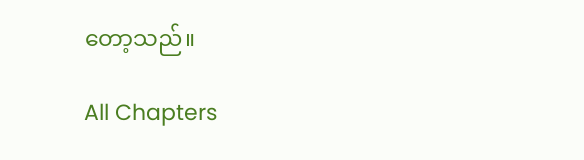တော့သည်။

All Chapters